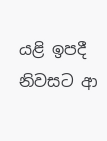යළි ඉපදී නිවසට ආ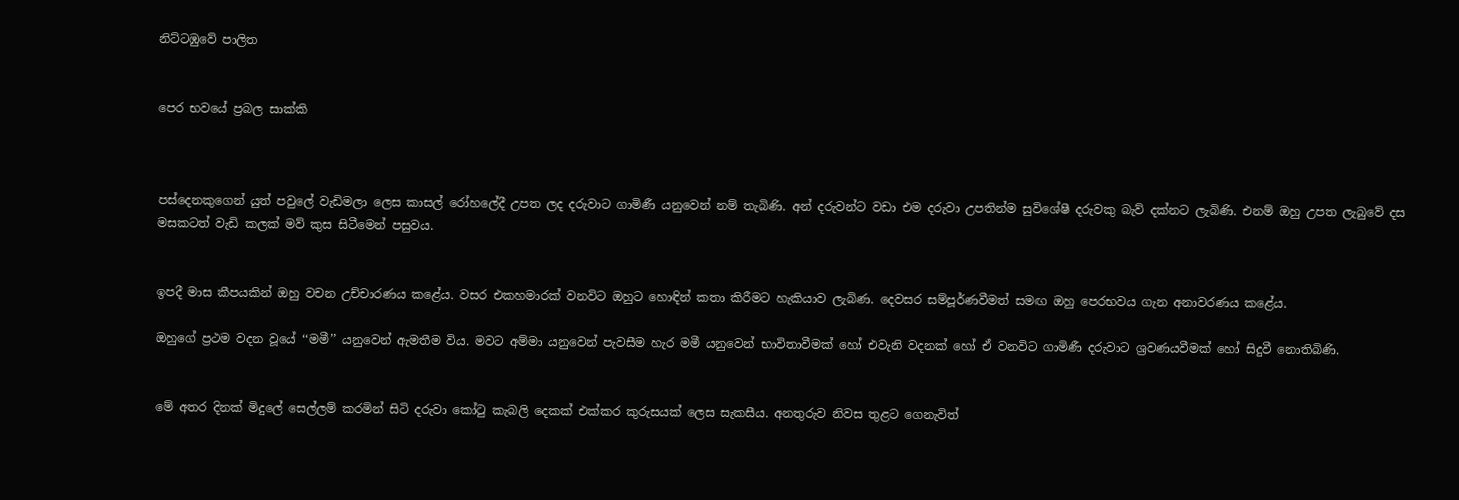නිට්ටඹුවේ පාලිත


පෙර භවයේ ප්‍රබල සාක්කි



පස්දෙනකුගෙන් යුත් පවුලේ වැඩිමලා ලෙස කාසල් රෝහලේදී උපත ලද දරුවාට ගාමිණී යනුවෙන් නම් තැබිණි. අන් දරුවන්ට වඩා එම දරුවා උපතින්ම සුවිශේෂී දරුවකු බැව් දක්නට ලැබිණි. එනම් ඔහු උපත ලැබුවේ දස මසකටත් වැඩි කලක් මව් කුස සිටීමෙන් පසුවය.


ඉපදී මාස කීපයකින් ඔහු වචන උච්චාරණය කළේය. වසර එකහමාරක් වනවිට ඔහුට හොඳින් කතා කිරීමට හැකියාව ලැබිණ. දෙවසර සම්පූර්ණවීමත් සමඟ ඔහු පෙරභවය ගැන අනාවරණය කළේය.

ඔහුගේ ප්‍රථම වදන වූයේ ‘‘මමී’’ යනුවෙන් ඇමතීම විය. මවට අම්මා යනුවෙන් පැවසීම හැර මමී යනුවෙන් භාවිතාවීමක් හෝ එවැනි වදනක් හෝ ඒ වනවිට ගාමිණී දරුවාට ශ්‍රවණයවීමක් හෝ සිදුවී නොතිබිණි.


මේ අතර දිනක් මිදුලේ සෙල්ලම් කරමින් සිටි දරුවා කෝටු කැබලි දෙකක් එක්කර කුරුසයක් ලෙස සැකසීය. අනතුරුව නිවස තුළට ගෙනැවිත්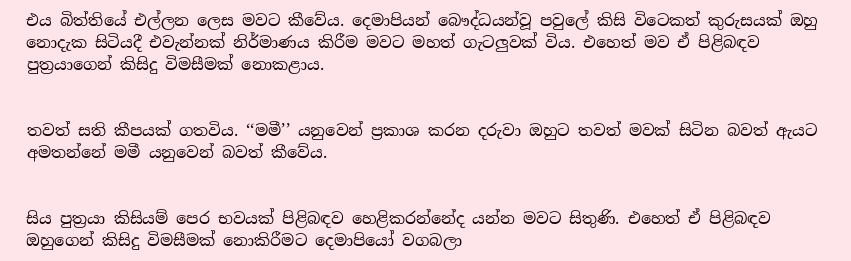එය බිත්තියේ එල්ලන ලෙස මවට කීවේය. දෙමාපියන් බෞද්ධයන්වූ පවුලේ කිසි විටෙකත් කුරුසයක් ඔහු නොදැක සිටියදී එවැන්නක් නිර්මාණය කිරීම මවට මහත් ගැටලුවක් විය. එහෙත් මව ඒ පිළිබඳව පුත්‍රයාගෙන් කිසිදු විමසීමක් නොකළාය.


තවත් සති කීපයක් ගතවිය. ‘‘මමී’’ යනුවෙන් ප්‍රකාශ කරන දරුවා ඔහුට තවත් මවක් සිටින බවත් ඇයට අමතන්නේ මමී යනුවෙන් බවත් කීවේය.


සිය පුත්‍රයා කිසියම් පෙර භවයක් පිළිබඳව හෙළිකරන්නේද යන්න මවට සිතුණි. එහෙත් ඒ පිළිබඳව ඔහුගෙන් කිසිදු විමසීමක් නොකිරීමට දෙමාපියෝ වගබලා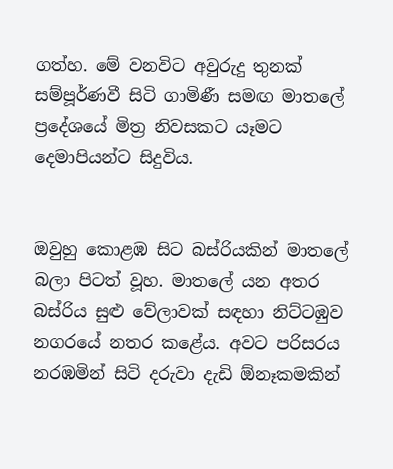ගත්හ. මේ වනවිට අවුරුදු තුනක් සම්පූර්ණවී සිටි ගාමිණී සමඟ මාතලේ ප්‍රදේශයේ මිත්‍ර නිවසකට යෑමට දෙමාපියන්ට සිදුවිය.


ඔවුහු කොළඹ සිට බස්රියකින් මාතලේ බලා පිටත් වූහ. මාතලේ යන අතර බස්රිය සුළු වේලාවක් සඳහා නිට්ටඹුව නගරයේ නතර කළේය. අවට පරිසරය නරඹමින් සිටි දරුවා දැඩි ඕනෑකමකින්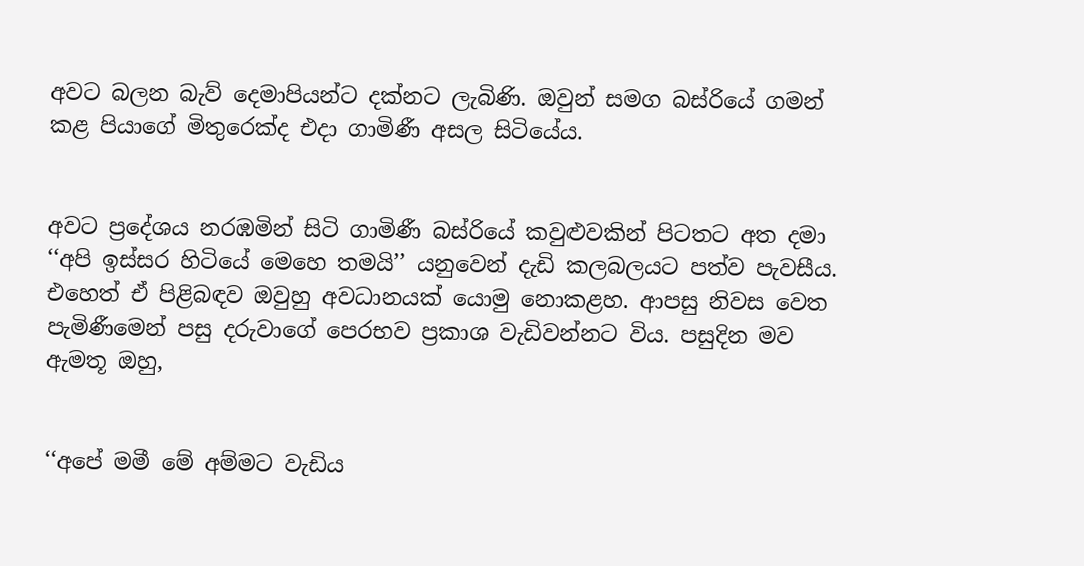අවට බලන බැව් දෙමාපියන්ට දක්නට ලැබිණි. ඔවුන් සමග බස්රියේ ගමන් කළ පියාගේ මිතුරෙක්ද එදා ගාමිණී අසල සිටියේය.


අවට ප්‍රදේශය නරඹමින් සිටි ගාමිණී බස්රියේ කවුළුවකින් පිටතට අත දමා ‘‘අපි ඉස්සර හිටියේ මෙහෙ තමයි’’ යනුවෙන් දැඩි කලබලයට පත්ව පැවසීය. එහෙත් ඒ පිළිබඳව ඔවුහු අවධානයක් යොමු නොකළහ. ආපසු නිවස වෙත පැමිණීමෙන් පසු දරුවාගේ පෙරභව ප්‍රකාශ වැඩිවන්නට විය. පසුදින මව ඇමතූ ඔහු,


‘‘අපේ මමී මේ අම්මට වැඩිය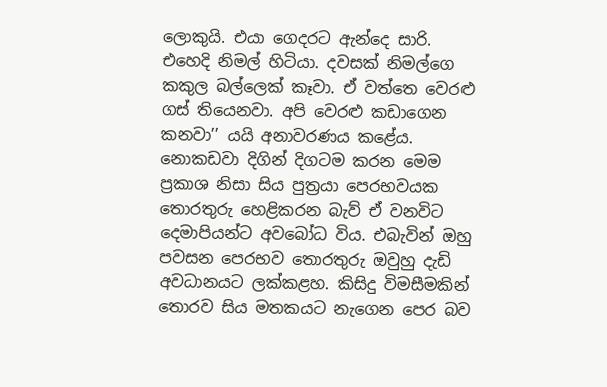ලොකුයි. එයා ගෙදරට ඇන්දෙ සාරි. එහෙදි නිමල් හිටියා. දවසක් නිමල්ගෙ කකුල බල්ලෙක් කෑවා. ඒ වත්තෙ වෙරළු ගස් තියෙනවා. අපි වෙරළු කඩාගෙන කනවා’’ යයි අනාවරණය කළේය.
නොකඩවා දිගින් දිගටම කරන මෙම ප්‍රකාශ නිසා සිය පුත්‍රයා පෙරභවයක තොරතුරු හෙළිකරන බැව් ඒ වනවිට දෙමාපියන්ට අවබෝධ විය. එබැවින් ඔහු පවසන පෙරභව තොරතුරු ඔවුහු දැඩි අවධානයට ලක්කළහ. කිසිදු විමසීමකින් තොරව සිය මතකයට නැගෙන පෙර බව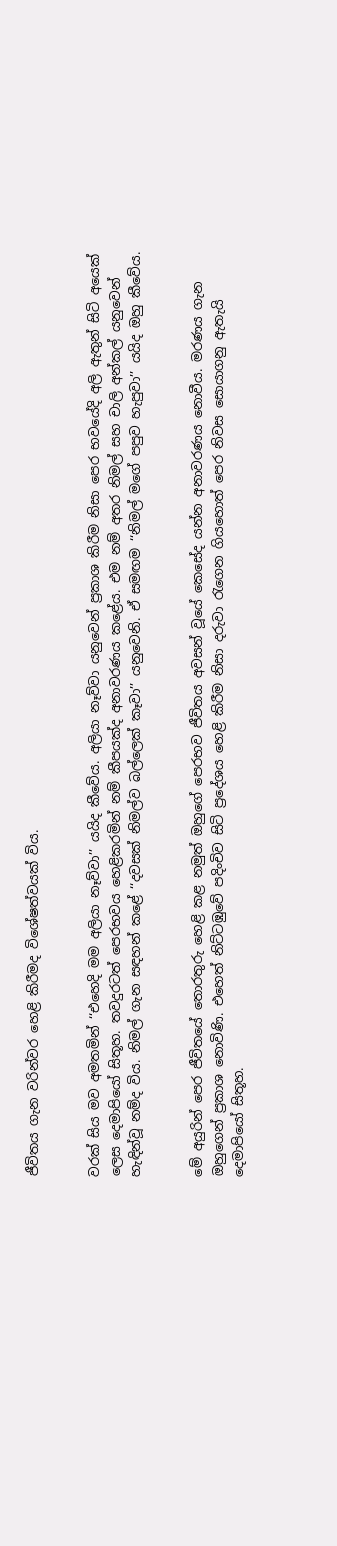ජීවිතය ගැන වරින්වර හෙළි කිරීමද විශේෂත්වයක් විය.


වරක් සිය මව අමතමින් ‘‘එහෙදි මම අලියා නෑව්වා’’ යයිද කීවේය. අලියා නෑව්වා යනුවෙන් ප්‍රකාශ කිරීම නිසා පෙර භවයේදි අලි ඇතුන් සිටි අයෙක් ලෙස දෙමාපියෝ සිතූහ. තවදුරටත් පෙරභවය හෙළිකරමින් නම් කීපයක්ද අනාවරණය කළේය. එම නම් අතර නිමල් සහ චාලි අන්කල් යනුවෙන් හැඳින්වූ නම්ද විය. නිමල් ගැන සඳහන් කළේ ‘‘දවසක් නිමල්ව බල්ලෙක් කෑවා’’ යනුවෙනි. ඒ සමඟම ‘‘නිමල් මගේ පපුව හැපුවා’’ යයිද ඔහු කීවේය.


මේ අයුරින් පෙර ජීවිතයේ තොරතුරු හෙළි කළ නමුත් ඔහුගේ පෙරභව ජීවිතය අවසන් වූයේ කෙසේද යන්න අනාවරණය නොවීය. මරණය ගැන ඔහුගෙන් ප්‍රකාශ නොවිණි. එහෙත් නිට්ටඹුවේ පදිංචිව සිටි ප්‍රදේශය හෙළි කිරීම නිසා දරුවා රැගෙන ගියහොත් පෙර නිවස සොයාගනු ඇතැයි දෙමාපියෝ සිතූහ.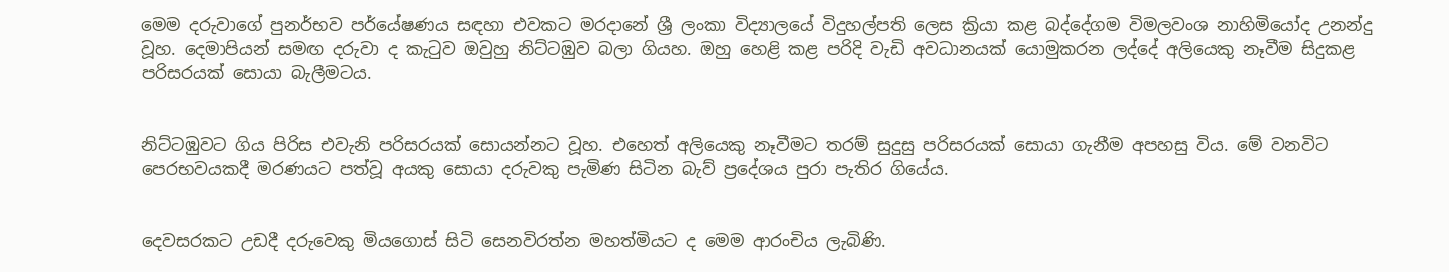මෙම දරුවාගේ පුනර්භව පර්යේෂණය සඳහා එවකට මරදානේ ශ්‍රී ලංකා විද්‍යාලයේ විදුහල්පති ලෙස ක්‍රියා කළ බද්දේගම විමලවංශ නාහිමියෝද උනන්දු වූහ. දෙමාපියන් සමඟ දරුවා ද කැටුව ඔවුහු නිට්ටඹුව බලා ගියහ. ඔහු හෙළි කළ පරිදි වැඩි අවධානයක් යොමුකරන ලද්දේ අලියෙකු නෑවීම සිදුකළ පරිසරයක් සොයා බැලීමටය.


නිට්ටඹුවට ගිය පිරිස එවැනි පරිසරයක් සොයන්නට වූහ. එහෙත් අලියෙකු නෑවීමට තරම් සුදුසු පරිසරයක් සොයා ගැනීම අපහසු විය. මේ වනවිට පෙරභවයකදී මරණයට පත්වූ අයකු සොයා දරුවකු පැමිණ සිටින බැව් ප්‍රදේශය පුරා පැතිර ගියේය.


දෙවසරකට උඩදී දරුවෙකු මියගොස් සිටි සෙනවිරත්න මහත්මියට ද මෙම ආරංචිය ලැබිණි.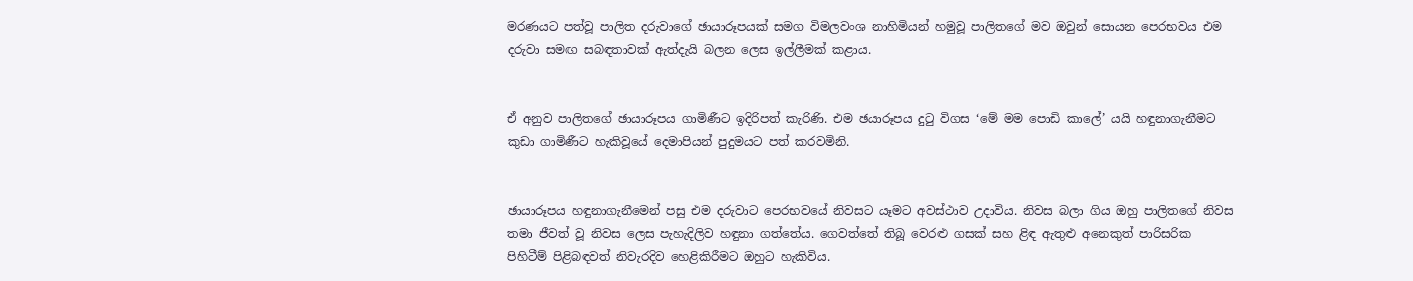මරණයට පත්වූ පාලිත දරුවාගේ ඡායාරූපයක් සමග විමලවංශ නාහිමියන් හමුවූ පාලිතගේ මව ඔවුන් සොයන පෙරභවය එම දරුවා සමඟ සබඳතාවක් ඇත්දැයි බලන ලෙස ඉල්ලීමක් කළාය.


ඒ අනුව පාලිතගේ ඡායාරූපය ගාමිණීට ඉදිරිපත් කැරිණි. එම ඡයාරූපය දුටු විගස ‘මේ මම පොඩි කාලේ’ යයි හඳුනාගැනීමට කුඩා ගාමිණීට හැකිවූයේ දෙමාපියන් පුදුමයට පත් කරවමිනි.


ඡායාරූපය හඳුනාගැනීමෙන් පසු එම දරුවාට පෙරභවයේ නිවසට යෑමට අවස්ථාව උදාවිය. නිවස බලා ගිය ඔහු පාලිතගේ නිවස තමා ජීවත් වූ නිවස ලෙස පැහැදිලිව හඳුනා ගත්තේය. ගෙවත්තේ තිබූ වෙරළු ගසක් සහ ළිඳ ඇතුළු අනෙකුත් පාරිසරික පිහිටීම් පිළිබඳවත් නිවැරදිව හෙළිකිරීමට ඔහුට හැකිවිය.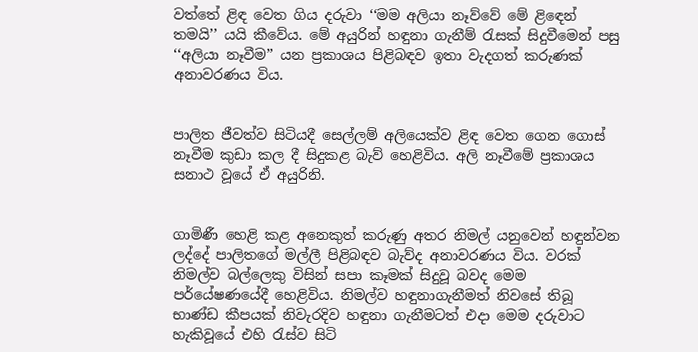වත්තේ ළිඳ වෙත ගිය දරුවා ‘‘මම අලියා නෑව්වේ මේ ළිඳෙන් තමයි’’ යයි කීවේය. මේ අයුරින් හඳුනා ගැනීම් රැසක් සිදුවීමෙන් පසු ‘‘අලියා නෑවීම’’ යන ප්‍රකාශය පිළිබඳව ඉතා වැදගත් කරුණක් අනාවරණය විය.


පාලිත ජීවත්ව සිටියදී සෙල්ලම් අලියෙක්ව ළිඳ වෙත ගෙන ගොස් නෑවීම කුඩා කල දී සිදුකළ බැව් හෙළිවිය. අලි නෑවීමේ ප්‍රකාශය සනාථ වූයේ ඒ අයුරිනි.


ගාමිණී හෙළි කළ අනෙකුත් කරුණු අතර නිමල් යනුවෙන් හඳුන්වන ලද්දේ පාලිතගේ මල්ලී පිළිබඳව බැව්ද අනාවරණය විය. වරක් නිමල්ව බල්ලෙකු විසින් සපා කෑමක් සිදුවූ බවද මෙම පර්යේෂණයේදී හෙළිවිය. නිමල්ව හඳුනාගැනීමත් නිවසේ තිබූ භාණ්ඩ කීපයක් නිවැරදිව හඳුනා ගැනීමටත් එදා මෙම දරුවාට හැකිවූයේ එහි රැස්ව සිටි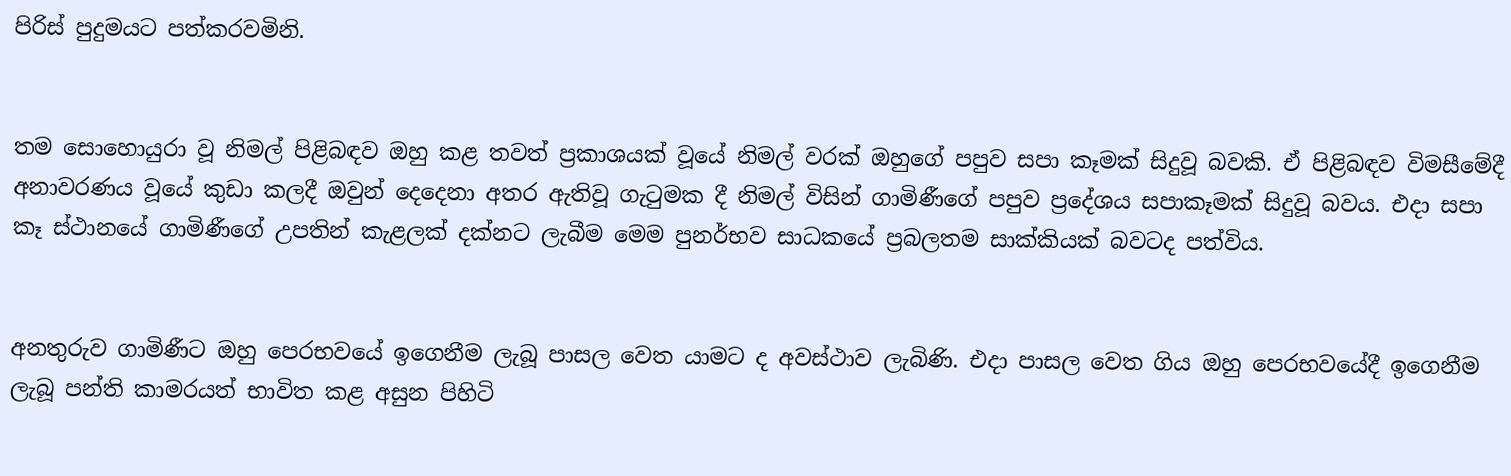පිරිස් පුදුමයට පත්කරවමිනි.


තම සොහොයුරා වූ නිමල් පිළිබඳව ඔහු කළ තවත් ප්‍රකාශයක් වූයේ නිමල් වරක් ඔහුගේ පපුව සපා කෑමක් සිදුවූ බවකි. ඒ පිළිබඳව විමසීමේදී අනාවරණය වූයේ කුඩා කලදී ඔවුන් දෙදෙනා අතර ඇතිවූ ගැටුමක දී නිමල් විසින් ගාමිණීගේ පපුව ප්‍රදේශය සපාකෑමක් සිදුවූ බවය. එදා සපා කෑ ස්ථානයේ ගාමිණීගේ උපතින් කැළලක් දක්නට ලැබීම මෙම පුනර්භව සාධකයේ ප්‍රබලතම සාක්කියක් බවටද පත්විය.


අනතුරුව ගාමිණීට ඔහු පෙරභවයේ ඉගෙනීම ලැබූ පාසල වෙත යාමට ද අවස්ථාව ලැබිණි. එදා පාසල වෙත ගිය ඔහු පෙරභවයේදී ඉගෙනීම ලැබූ පන්ති කාමරයත් භාවිත කළ අසුන පිහිටි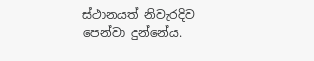ස්ථානයත් නිවැරදිව පෙන්වා දුන්නේය.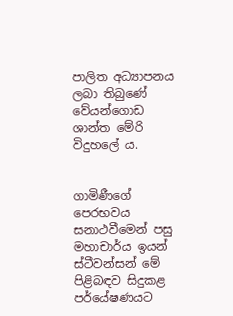පාලිත අධ්‍යාපනය ලබා තිබුණේ වේයන්ගොඩ ශාන්ත මේරි විදුහලේ ය.


ගාමිණීගේ පෙරභවය සනාථවීමෙන් පසු මහාචාර්ය ඉයන් ස්ටීවන්සන් මේ පිළිබඳව සිදුකළ පර්යේෂණයට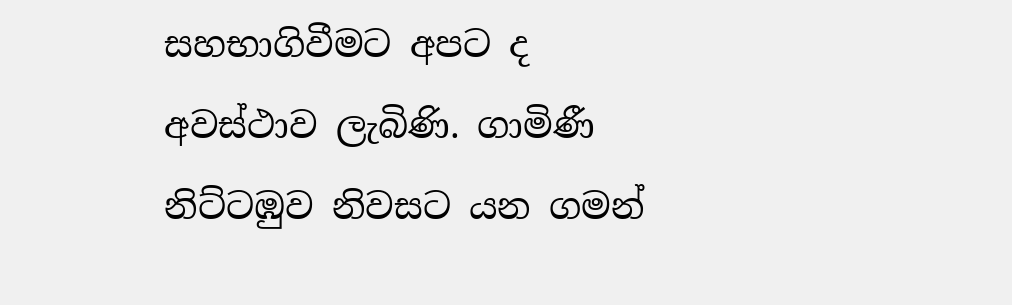සහභාගිවීමට අපට ද අවස්ථාව ලැබිණි. ගාමිණී නිට්ටඹුව නිවසට යන ගමන්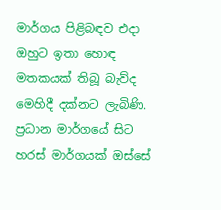මාර්ගය පිළිබඳව එදා ඔහුට ඉතා හොඳ මතකයක් තිබූ බැව්ද මෙහිදී දක්නට ලැබිණි. ප්‍රධාන මාර්ගයේ සිට හරස් මාර්ගයක් ඔස්සේ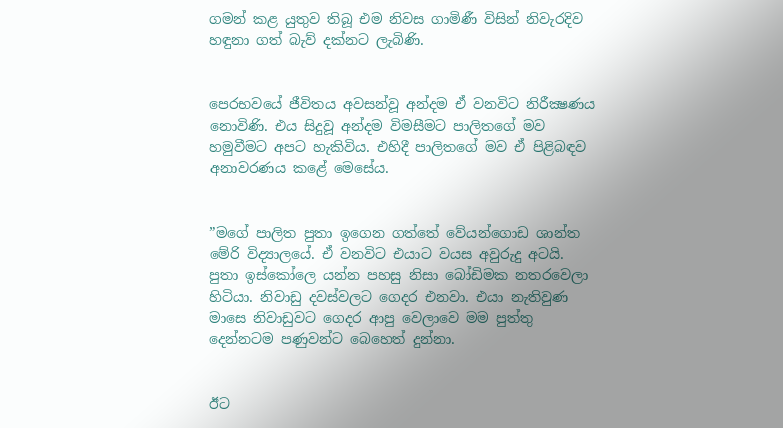ගමන් කළ යුතුව තිබූ එම නිවස ගාමිණී විසින් නිවැරදිව හඳුනා ගත් බැව් දක්නට ලැබිණි.


පෙරභවයේ ජීවිතය අවසන්වූ අන්දම ඒ වනවිට නිරීක්‍ෂණය නොවිණි. එය සිදුවූ අන්දම විමසීමට පාලිතගේ මව හමුවීමට අපට හැකිවිය. එහිදී පාලිතගේ මව ඒ පිළිබඳව අනාවරණය කළේ මෙසේය.


”මගේ පාලිත පුතා ඉගෙන ගත්තේ වේයන්ගොඩ ශාන්ත මේරි විද්‍යාලයේ. ඒ වනවිට එයාට වයස අවුරුදු අටයි. පුතා ඉස්කෝලෙ යන්න පහසු නිසා බෝඩිමක නතරවෙලා හිටියා. නිවාඩු දවස්වලට ගෙදර එනවා. එයා නැතිවුණ මාසෙ නිවාඩුවට ගෙදර ආපු වෙලාවෙ මම පුත්තු දෙන්නටම පණුවන්ට බෙහෙත් දුන්නා.


ඊට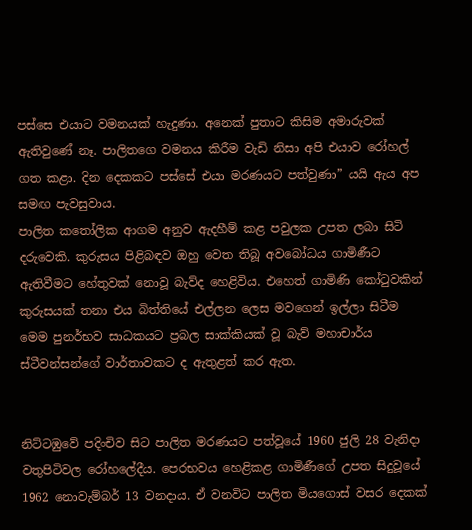පස්සෙ එයාට වමනයක් හැදුණා. අනෙක් පුතාට කිසිම අමාරුවක් ඇතිවුණේ නෑ. පාලිතගෙ වමනය කිරීම වැඩි නිසා අපි එයාව රෝහල් ගත කළා. දින දෙකකට පස්සේ එයා මරණයට පත්වුණා” යයි ඇය අප සමඟ පැවසුවාය.
පාලිත කතෝලික ආගම අනුව ඇදහීම් කළ පවුලක උපත ලබා සිටි දරුවෙකි. කුරුසය පිළිබඳව ඔහු වෙත තිබූ අවබෝධය ගාමිණීට ඇතිවීමට හේතුවක් නොවූ බැව්ද හෙළිවිය. එහෙත් ගාමිණි කෝටුවකින් කුරුසයක් තනා එය බිත්තියේ එල්ලන ලෙස මවගෙන් ඉල්ලා සිටීම මෙම පුනර්භව සාධකයට ප්‍රබල සාක්කියක් වූ බැව් මහාචාර්ය ස්ටීවන්සන්ගේ වාර්තාවකට ද ඇතුළත් කර ඇත.


නිට්ටඹුවේ පදිංචිව සිට පාලිත මරණයට පත්වූයේ 1960 ජුලි 28 වැනිදා වතුපිටිවල රෝහලේදීය. පෙරභවය හෙළිකළ ගාමිණීගේ උපත සිදුවූයේ 1962 නොවැම්බර් 13 වනදාය. ඒ වනවිට පාලිත මියගොස් වසර දෙකක්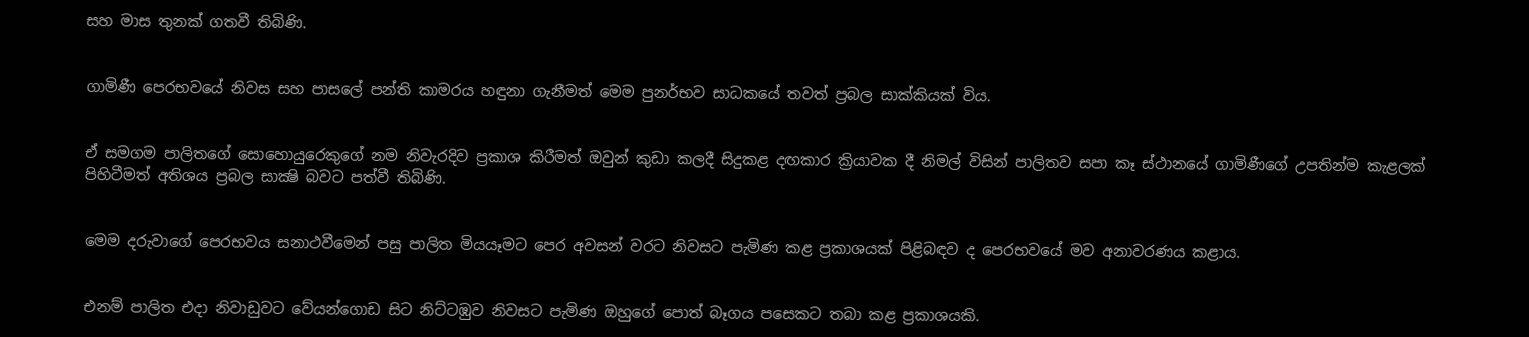සහ මාස තුනක් ගතවී තිබිණි.


ගාමිණී පෙරභවයේ නිවස සහ පාසලේ පන්ති කාමරය හඳුනා ගැනීමත් මෙම පුනර්භව සාධකයේ තවත් ප්‍රබල සාක්කියක් විය.


ඒ සමගම පාලිතගේ සොහොයුරෙකුගේ නම නිවැරදිව ප්‍රකාශ කිරීමත් ඔවුන් කුඩා කලදී සිදුකළ දඟකාර ක්‍රියාවක දී නිමල් විසින් පාලිතව සපා කෑ ස්ථානයේ ගාමිණීගේ උපතින්ම කැළලක් පිහිටීමත් අතිශය ප්‍රබල සාක්‍ෂි බවට පත්වී තිබිණි.


මෙම දරුවාගේ පෙරභවය සනාථවීමෙන් පසු පාලිත මියයෑමට පෙර අවසන් වරට නිවසට පැමිණ කළ ප්‍රකාශයක් පිළිබඳව ද පෙරභවයේ මව අනාවරණය කළාය.


එනම් පාලිත එදා නිවාඩුවට වේයන්ගොඩ සිට නිට්ටඹුව නිවසට පැමිණ ඔහුගේ පොත් බෑගය පසෙකට තබා කළ ප්‍රකාශයකි.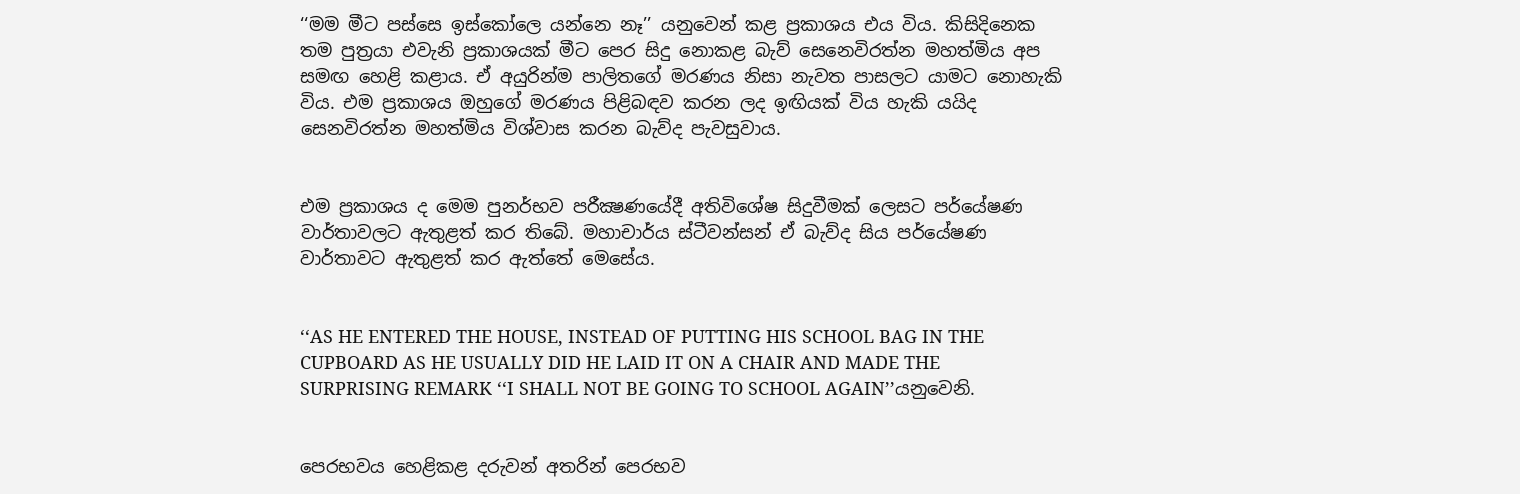‘‘මම මීට පස්සෙ ඉස්කෝලෙ යන්නෙ නෑ’’ යනුවෙන් කළ ප්‍රකාශය එය විය. කිසිදිනෙක තම පුත්‍රයා එවැනි ප්‍රකාශයක් මීට පෙර සිදු නොකළ බැව් සෙනෙවිරත්න මහත්මිය අප සමඟ හෙළි කළාය. ඒ අයුරින්ම පාලිතගේ මරණය නිසා නැවත පාසලට යාමට නොහැකි විය. එම ප්‍රකාශය ඔහුගේ මරණය පිළිබඳව කරන ලද ඉඟියක් විය හැකි යයිද සෙනවිරත්න මහත්මිය විශ්වාස කරන බැව්ද පැවසුවාය.


එම ප්‍රකාශය ද මෙම පුනර්භව පරීක්‍ෂණයේදී අතිවිශේෂ සිදුවීමක් ලෙසට පර්යේෂණ වාර්තාවලට ඇතුළත් කර තිබේ. මහාචාර්ය ස්ටීවන්සන් ඒ බැව්ද සිය පර්යේෂණ වාර්තාවට ඇතුළත් කර ඇත්තේ මෙසේය.


‘‘AS HE ENTERED THE HOUSE, INSTEAD OF PUTTING HIS SCHOOL BAG IN THE CUPBOARD AS HE USUALLY DID HE LAID IT ON A CHAIR AND MADE THE SURPRISING REMARK ‘‘I SHALL NOT BE GOING TO SCHOOL AGAIN’’යනුවෙනි.


පෙරභවය හෙළිකළ දරුවන් අතරින් පෙරභව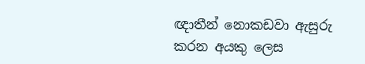ඥාතීන් නොකඩවා ඇසුරු කරන අයකු ලෙස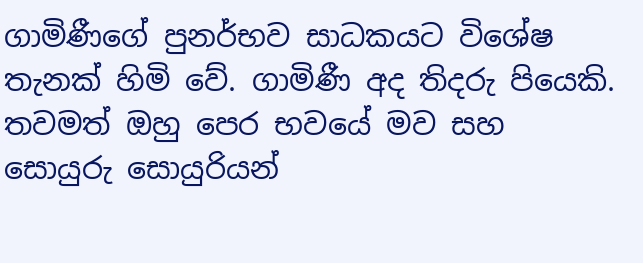ගාමිණීගේ පුනර්භව සාධකයට විශේෂ තැනක් හිමි වේ. ගාමිණී අද තිදරු පියෙකි. තවමත් ඔහු පෙර භවයේ මව සහ සොයුරු සොයුරියන්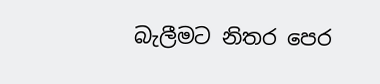බැලීමට නිතර පෙර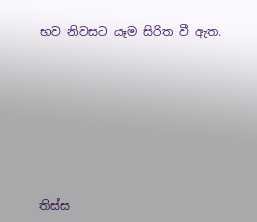භව නිවසට යෑම සිරිත වී ඇත.








තිස්ස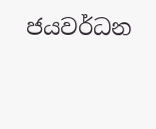ජයවර්ධන